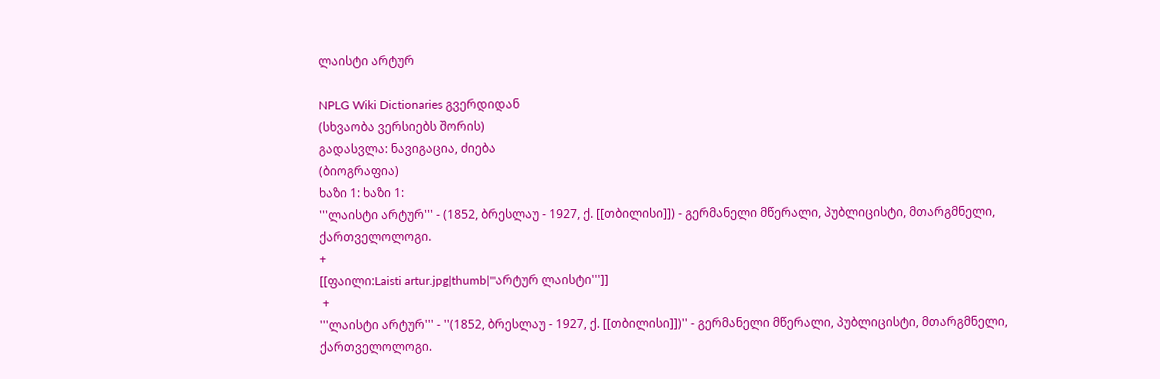ლაისტი არტურ

NPLG Wiki Dictionaries გვერდიდან
(სხვაობა ვერსიებს შორის)
გადასვლა: ნავიგაცია, ძიება
(ბიოგრაფია)
ხაზი 1: ხაზი 1:
'''ლაისტი არტურ''' - (1852, ბრესლაუ - 1927, ქ. [[თბილისი]]) - გერმანელი მწერალი, პუბლიცისტი, მთარგმნელი, ქართველოლოგი.
+
[[ფაილი:Laisti artur.jpg|thumb|'''არტურ ლაისტი''']]
 +
'''ლაისტი არტურ''' - ''(1852, ბრესლაუ - 1927, ქ. [[თბილისი]])'' - გერმანელი მწერალი, პუბლიცისტი, მთარგმნელი, ქართველოლოგი.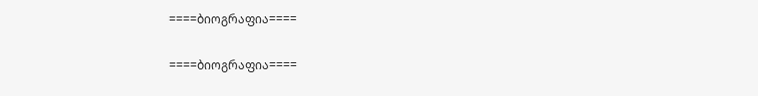====ბიოგრაფია====

====ბიოგრაფია====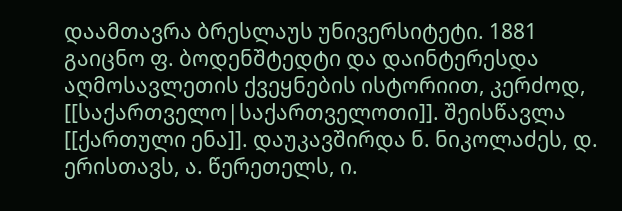დაამთავრა ბრესლაუს უნივერსიტეტი. 1881 გაიცნო ფ. ბოდენშტედტი და დაინტერესდა აღმოსავლეთის ქვეყნების ისტორიით, კერძოდ, [[საქართველო|საქართველოთი]]. შეისწავლა [[ქართული ენა]]. დაუკავშირდა ნ. ნიკოლაძეს, დ. ერისთავს, ა. წერეთელს, ი.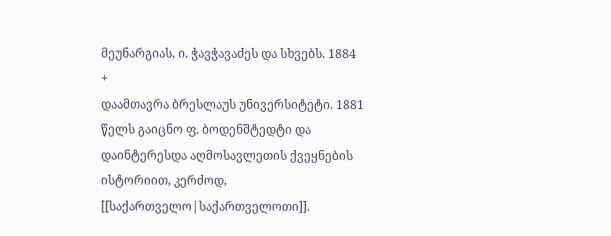მეუნარგიას, ი. ჭავჭავაძეს და სხვებს. 1884
+
დაამთავრა ბრესლაუს უნივერსიტეტი. 1881 წელს გაიცნო ფ. ბოდენშტედტი და დაინტერესდა აღმოსავლეთის ქვეყნების ისტორიით, კერძოდ, [[საქართველო|საქართველოთი]].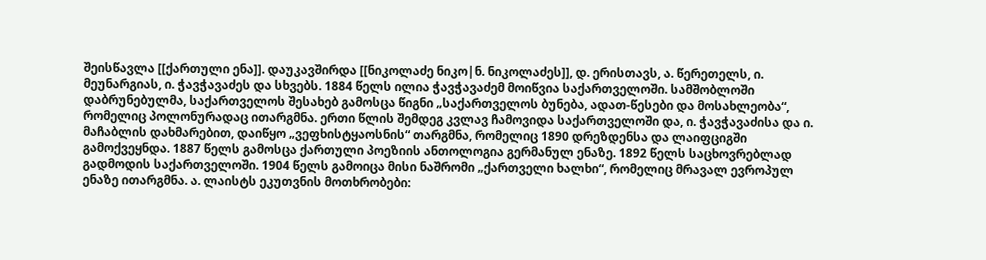შეისწავლა [[ქართული ენა]]. დაუკავშირდა [[ნიკოლაძე ნიკო|ნ. ნიკოლაძეს]], დ. ერისთავს, ა. წერეთელს, ი. მეუნარგიას, ი. ჭავჭავაძეს და სხვებს. 1884 წელს ილია ჭავჭავაძემ მოიწვია საქართველოში. სამშობლოში დაბრუნებულმა, საქართველოს შესახებ გამოსცა წიგნი „საქართველოს ბუნება, ადათ-წესები და მოსახლეობა“, რომელიც პოლონურადაც ითარგმნა. ერთი წლის შემდეგ კვლავ ჩამოვიდა საქართველოში და, ი. ჭავჭავაძისა და ი. მაჩაბლის დახმარებით, დაიწყო „ვეფხისტყაოსნის“ თარგმნა, რომელიც 1890 დრეზდენსა და ლაიფციგში გამოქვეყნდა. 1887 წელს გამოსცა ქართული პოეზიის ანთოლოგია გერმანულ ენაზე. 1892 წელს საცხოვრებლად გადმოდის საქართველოში. 1904 წელს გამოიცა მისი ნაშრომი „ქართველი ხალხი“, რომელიც მრავალ ევროპულ ენაზე ითარგმნა. ა. ლაისტს ეკუთვნის მოთხრობები: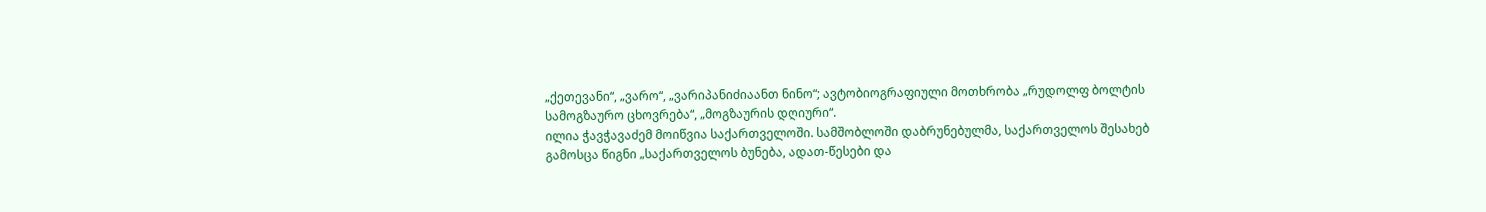„ქეთევანი“, „ვარო“, „ვარიპანიძიაანთ ნინო“; ავტობიოგრაფიული მოთხრობა „რუდოლფ ბოლტის სამოგზაურო ცხოვრება“, „მოგზაურის დღიური“.
ილია ჭავჭავაძემ მოიწვია საქართველოში. სამშობლოში დაბრუნებულმა, საქართველოს შესახებ გამოსცა წიგნი „საქართველოს ბუნება, ადათ-წესები და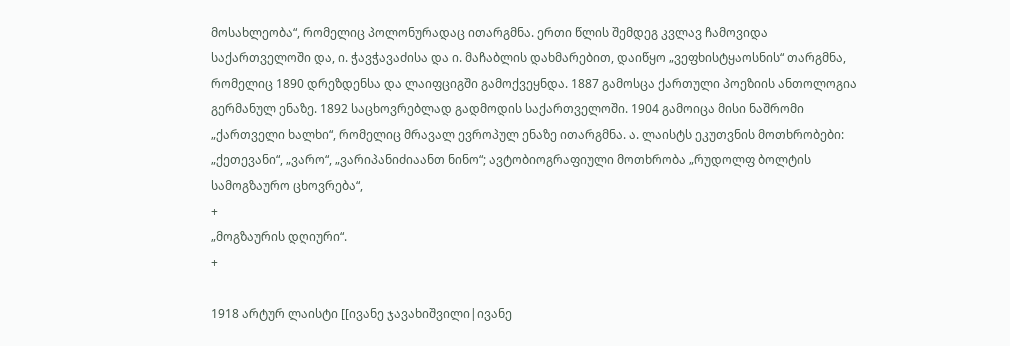მოსახლეობა“, რომელიც პოლონურადაც ითარგმნა. ერთი წლის შემდეგ კვლავ ჩამოვიდა საქართველოში და, ი. ჭავჭავაძისა და ი. მაჩაბლის დახმარებით, დაიწყო „ვეფხისტყაოსნის“ თარგმნა, რომელიც 1890 დრეზდენსა და ლაიფციგში გამოქვეყნდა. 1887 გამოსცა ქართული პოეზიის ანთოლოგია გერმანულ ენაზე. 1892 საცხოვრებლად გადმოდის საქართველოში. 1904 გამოიცა მისი ნაშრომი „ქართველი ხალხი“, რომელიც მრავალ ევროპულ ენაზე ითარგმნა. ა. ლაისტს ეკუთვნის მოთხრობები: „ქეთევანი“, „ვარო“, „ვარიპანიძიაანთ ნინო“; ავტობიოგრაფიული მოთხრობა „რუდოლფ ბოლტის სამოგზაურო ცხოვრება“,
+
„მოგზაურის დღიური“.
+

1918 არტურ ლაისტი [[ივანე ჯავახიშვილი|ივანე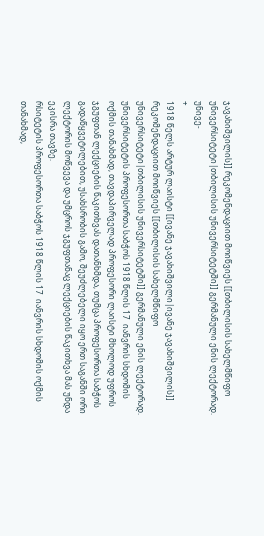ჯავახიშვილის]] რეკომენდაციით მოიწვიეს [[თბილისის სახელმწიფო უნივერსიტეტი|თბილისის უნივერსიტეტში]] გერმანული ენის ლექტორად. უნივე-
+
1918 წელს არტურ ლაისტი [[ივანე ჯავახიშვილი|ივანე ჯავახიშვილის]] რეკომენდაციით მოიწვიეს [[თბილისის სახელმწიფო უნივერსიტეტი|თბილისის უნივერსიტეტში]] გერმანული ენის ლექტორად. უნივერსიტეტის პროფესორთა საბჭოს 1918 წლის 17  იანვრის სხდომის ოქმის თანახმად, თავდაპირველად პროფესორი ლაისტი მხოლოდ უფროს ჯგუფთან ლექციების წაკითხვას დათანხმდა, თუმცა პროფესორთა საბჭოს გადაწყვეტილებით, უსახსრობის გამო, შეუძლებელი იყო ერთ საგანში ორი ლექტორის მოწვევა და უმცროს ჯგუფთანაც ლექციების წაკითხვა მას უნდა ეკისრა თავზე.
რსიტეტის პროფესორთა საბჭოს 1918 წლის 17  იანვრის სხდომის ოქმის თანახმად,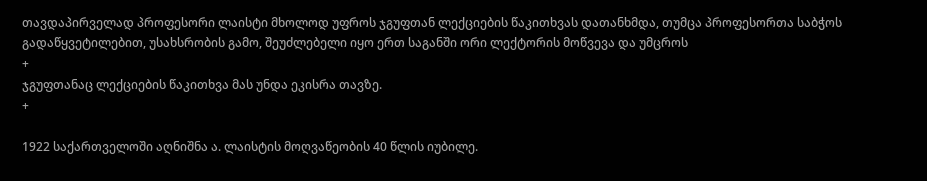თავდაპირველად პროფესორი ლაისტი მხოლოდ უფროს ჯგუფთან ლექციების წაკითხვას დათანხმდა, თუმცა პროფესორთა საბჭოს გადაწყვეტილებით, უსახსრობის გამო, შეუძლებელი იყო ერთ საგანში ორი ლექტორის მოწვევა და უმცროს
+
ჯგუფთანაც ლექციების წაკითხვა მას უნდა ეკისრა თავზე.
+

1922 საქართველოში აღნიშნა ა. ლაისტის მოღვაწეობის 40 წლის იუბილე.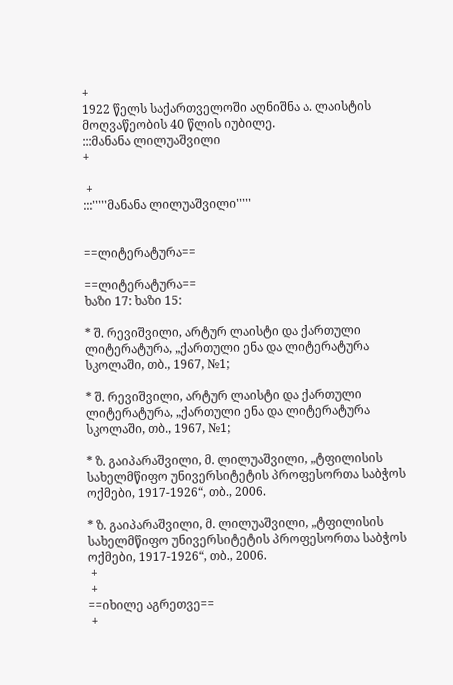+
1922 წელს საქართველოში აღნიშნა ა. ლაისტის მოღვაწეობის 40 წლის იუბილე.
:::მანანა ლილუაშვილი
+

 +
:::'''''მანანა ლილუაშვილი'''''


==ლიტერატურა==

==ლიტერატურა==
ხაზი 17: ხაზი 15:

* შ. რევიშვილი, არტურ ლაისტი და ქართული ლიტერატურა, „ქართული ენა და ლიტერატურა სკოლაში, თბ., 1967, №1;

* შ. რევიშვილი, არტურ ლაისტი და ქართული ლიტერატურა, „ქართული ენა და ლიტერატურა სკოლაში, თბ., 1967, №1;

* ზ. გაიპარაშვილი, მ. ლილუაშვილი, „ტფილისის სახელმწიფო უნივერსიტეტის პროფესორთა საბჭოს ოქმები, 1917-1926“, თბ., 2006.

* ზ. გაიპარაშვილი, მ. ლილუაშვილი, „ტფილისის სახელმწიფო უნივერსიტეტის პროფესორთა საბჭოს ოქმები, 1917-1926“, თბ., 2006.
 +
 +
==იხილე აგრეთვე==
 +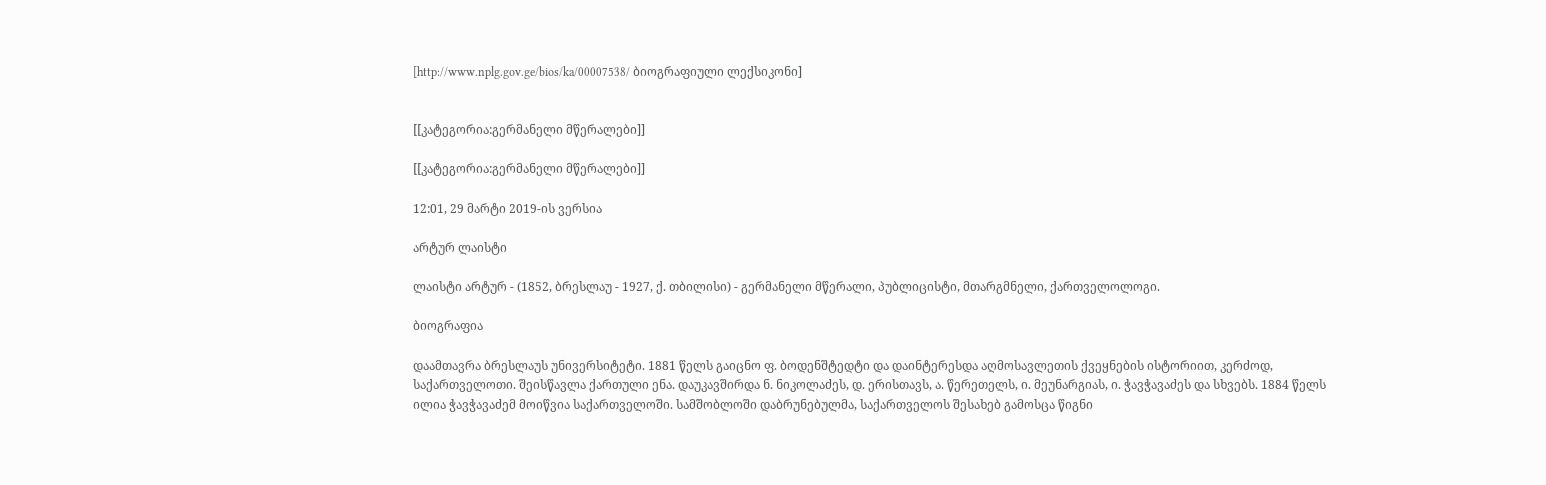[http://www.nplg.gov.ge/bios/ka/00007538/ ბიოგრაფიული ლექსიკონი]


[[კატეგორია:გერმანელი მწერალები]]

[[კატეგორია:გერმანელი მწერალები]]

12:01, 29 მარტი 2019-ის ვერსია

არტურ ლაისტი

ლაისტი არტურ - (1852, ბრესლაუ - 1927, ქ. თბილისი) - გერმანელი მწერალი, პუბლიცისტი, მთარგმნელი, ქართველოლოგი.

ბიოგრაფია

დაამთავრა ბრესლაუს უნივერსიტეტი. 1881 წელს გაიცნო ფ. ბოდენშტედტი და დაინტერესდა აღმოსავლეთის ქვეყნების ისტორიით, კერძოდ, საქართველოთი. შეისწავლა ქართული ენა. დაუკავშირდა ნ. ნიკოლაძეს, დ. ერისთავს, ა. წერეთელს, ი. მეუნარგიას, ი. ჭავჭავაძეს და სხვებს. 1884 წელს ილია ჭავჭავაძემ მოიწვია საქართველოში. სამშობლოში დაბრუნებულმა, საქართველოს შესახებ გამოსცა წიგნი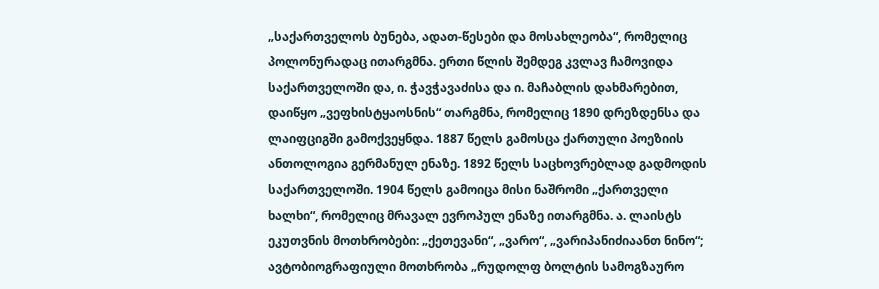„საქართველოს ბუნება, ადათ-წესები და მოსახლეობა“, რომელიც პოლონურადაც ითარგმნა. ერთი წლის შემდეგ კვლავ ჩამოვიდა საქართველოში და, ი. ჭავჭავაძისა და ი. მაჩაბლის დახმარებით, დაიწყო „ვეფხისტყაოსნის“ თარგმნა, რომელიც 1890 დრეზდენსა და ლაიფციგში გამოქვეყნდა. 1887 წელს გამოსცა ქართული პოეზიის ანთოლოგია გერმანულ ენაზე. 1892 წელს საცხოვრებლად გადმოდის საქართველოში. 1904 წელს გამოიცა მისი ნაშრომი „ქართველი ხალხი“, რომელიც მრავალ ევროპულ ენაზე ითარგმნა. ა. ლაისტს ეკუთვნის მოთხრობები: „ქეთევანი“, „ვარო“, „ვარიპანიძიაანთ ნინო“; ავტობიოგრაფიული მოთხრობა „რუდოლფ ბოლტის სამოგზაურო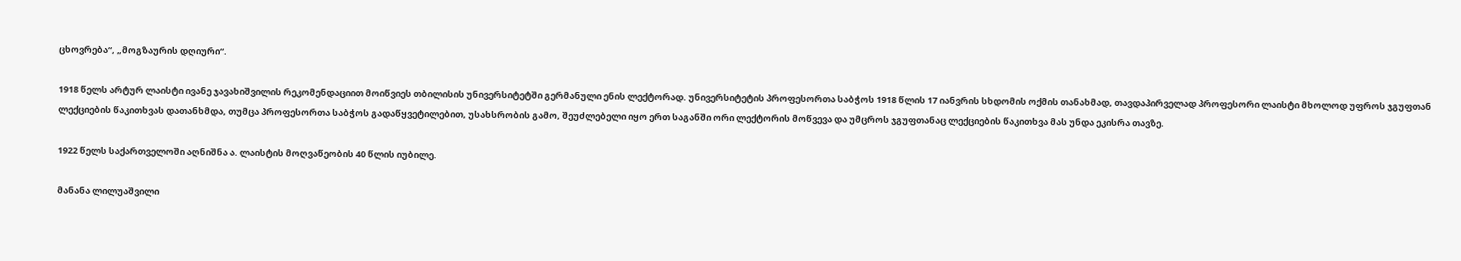ცხოვრება“, „მოგზაურის დღიური“.

1918 წელს არტურ ლაისტი ივანე ჯავახიშვილის რეკომენდაციით მოიწვიეს თბილისის უნივერსიტეტში გერმანული ენის ლექტორად. უნივერსიტეტის პროფესორთა საბჭოს 1918 წლის 17 იანვრის სხდომის ოქმის თანახმად, თავდაპირველად პროფესორი ლაისტი მხოლოდ უფროს ჯგუფთან ლექციების წაკითხვას დათანხმდა, თუმცა პროფესორთა საბჭოს გადაწყვეტილებით, უსახსრობის გამო, შეუძლებელი იყო ერთ საგანში ორი ლექტორის მოწვევა და უმცროს ჯგუფთანაც ლექციების წაკითხვა მას უნდა ეკისრა თავზე.

1922 წელს საქართველოში აღნიშნა ა. ლაისტის მოღვაწეობის 40 წლის იუბილე.

მანანა ლილუაშვილი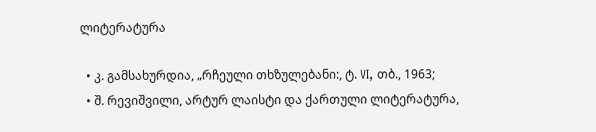ლიტერატურა

  • კ. გამსახურდია, „რჩეული თხზულებანი:, ტ. VI, თბ., 1963;
  • შ. რევიშვილი, არტურ ლაისტი და ქართული ლიტერატურა,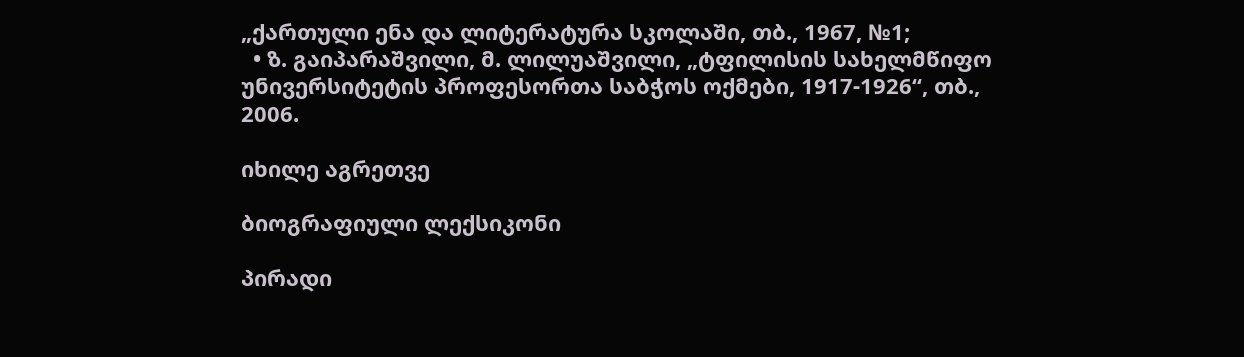„ქართული ენა და ლიტერატურა სკოლაში, თბ., 1967, №1;
  • ზ. გაიპარაშვილი, მ. ლილუაშვილი, „ტფილისის სახელმწიფო უნივერსიტეტის პროფესორთა საბჭოს ოქმები, 1917-1926“, თბ., 2006.

იხილე აგრეთვე

ბიოგრაფიული ლექსიკონი

პირადი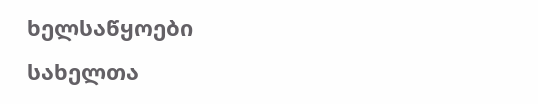ხელსაწყოები
სახელთა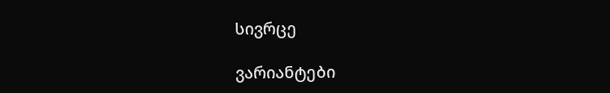სივრცე

ვარიანტები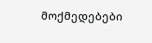მოქმედებები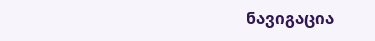ნავიგაცია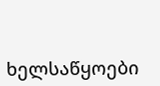ხელსაწყოები